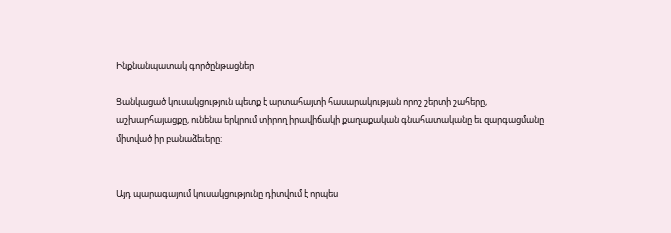Ինքնանպատակ գործընթացներ

Ցանկացած կուսակցություն պետք է արտահայտի հասարակության որոշ շերտի շահերը,
աշխարհայացքը, ունենա երկրում տիրող իրավիճակի քաղաքական գնահատականը եւ զարգացմանը
միտված իր բանաձեւերը:


Այդ պարագայում կուսակցությունը դիտվում է որպես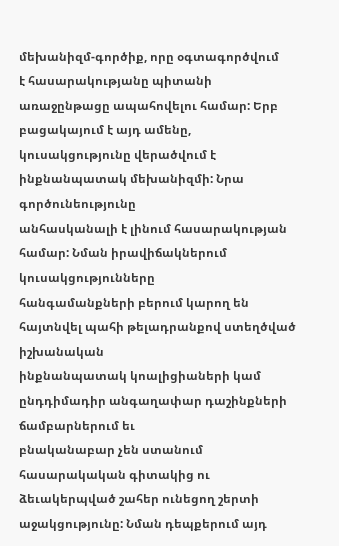մեխանիզմ-գործիք, որը օգտագործվում
է հասարակությանը պիտանի առաջընթացը ապահովելու համար: Երբ բացակայում է այդ ամենը,
կուսակցությունը վերածվում է ինքնանպատակ մեխանիզմի: Նրա գործունեությունը
անհասկանալի է լինում հասարակության համար: Նման իրավիճակներում կուսակցությունները
հանգամանքների բերում կարող են հայտնվել պահի թելադրանքով ստեղծված իշխանական
ինքնանպատակ կոալիցիաների կամ ընդդիմադիր անգաղափար դաշինքների ճամբարներում եւ
բնականաբար չեն ստանում հասարակական գիտակից ու ձեւակերպված շահեր ունեցող շերտի
աջակցությունը: Նման դեպքերում այդ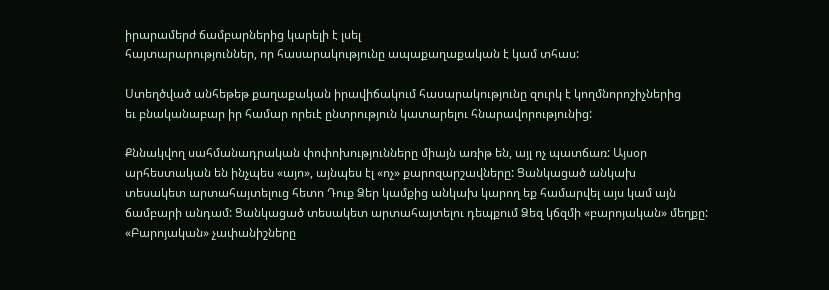իրարամերժ ճամբարներից կարելի է լսել
հայտարարություններ, որ հասարակությունը ապաքաղաքական է կամ տհաս:

Ստեղծված անհեթեթ քաղաքական իրավիճակում հասարակությունը զուրկ է կողմնորոշիչներից
եւ բնականաբար իր համար որեւէ ընտրություն կատարելու հնարավորությունից:

Քննակվող սահմանադրական փոփոխությունները միայն առիթ են, այլ ոչ պատճառ: Այսօր
արհեստական են ինչպես «այո», այնպես էլ «ոչ» քարոզարշավները: Ցանկացած անկախ
տեսակետ արտահայտելուց հետո Դուք Ձեր կամքից անկախ կարող եք համարվել այս կամ այն
ճամբարի անդամ: Ցանկացած տեսակետ արտահայտելու դեպքում Ձեզ կճզմի «բարոյական» մեղքը:
«Բարոյական» չափանիշները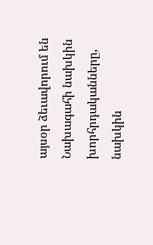այսօր ձեւավորում են Նախագահի նախկին խորհրդականները,
նախկին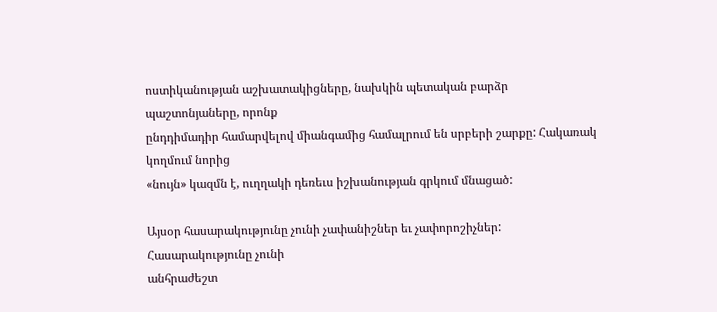ոստիկանության աշխատակիցները, նախկին պետական բարձր պաշտոնյաները, որոնք
ընդդիմադիր համարվելով միանգամից համալրում են սրբերի շարքը: Հակառակ կողմում նորից
«նույն» կազմն է, ուղղակի դեռեւս իշխանության գրկում մնացած:

Այսօր հասարակությունը չունի չափանիշներ եւ չափորոշիչներ: Հասարակությունը չունի
անհրաժեշտ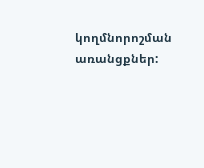կողմնորոշման առանցքներ: